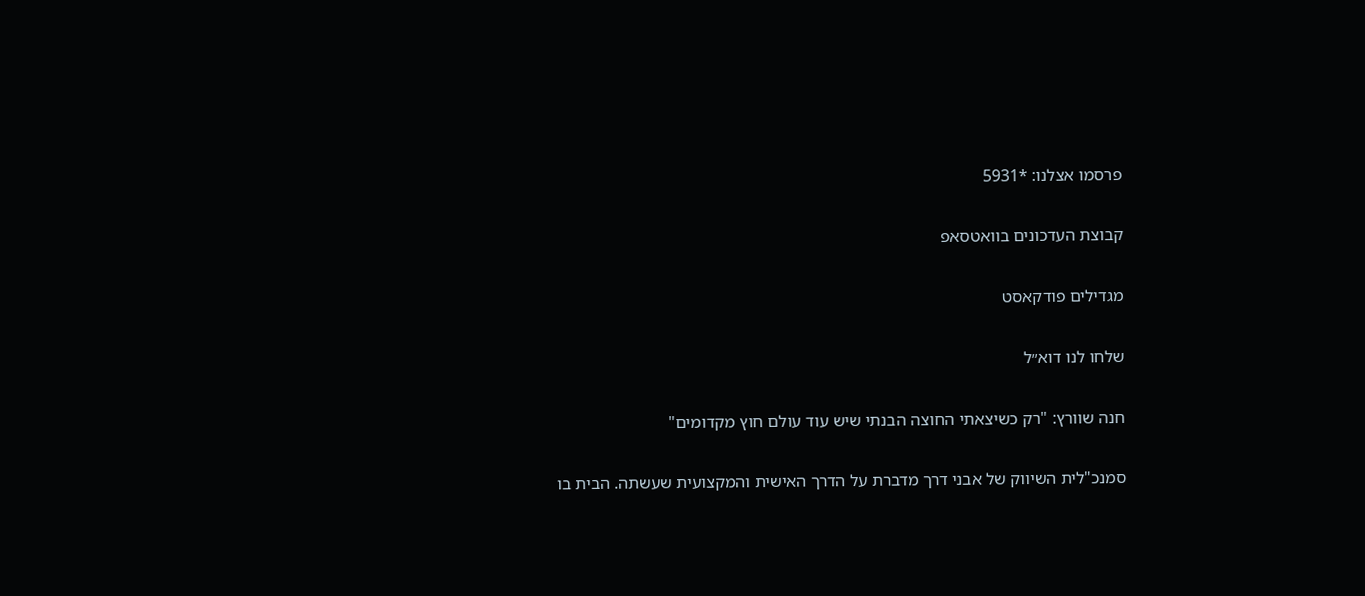פרסמו אצלנו: *5931

קבוצת העדכונים בוואטסאפ

מגדילים פודקאסט

שלחו לנו דוא״ל

חנה שוורץ: "רק כשיצאתי החוצה הבנתי שיש עוד עולם חוץ מקדומים"

סמנכ"לית השיווק של אבני דרך מדברת על הדרך האישית והמקצועית שעשתה. הבית בו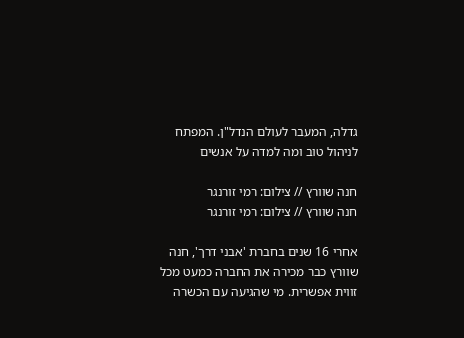גדלה, המעבר לעולם הנדל"ן. המפתח לניהול טוב ומה למדה על אנשים

חנה שוורץ // צילום: רמי זורנגר
חנה שוורץ // צילום: רמי זורנגר

אחרי 16 שנים בחברת 'אבני דרך', חנה שוורץ כבר מכירה את החברה כמעט מכל זווית אפשרית. מי שהגיעה עם הכשרה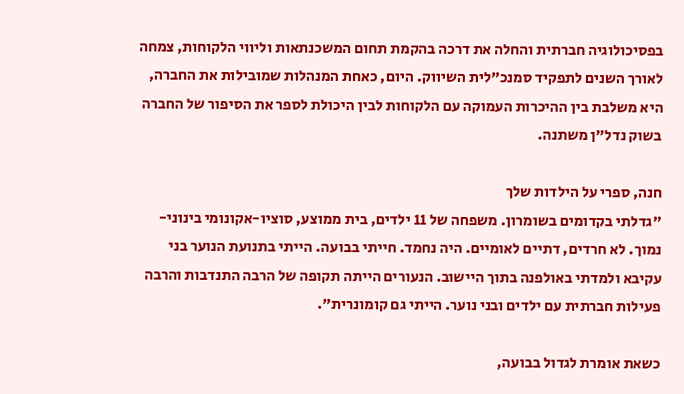בפסיכולוגיה חברתית והחלה את דרכה בהקמת תחום המשכנתאות וליווי הלקוחות, צמחה לאורך השנים לתפקיד סמנכ"לית השיווק. היום, כאחת המנהלות שמובילות את החברה, היא משלבת בין ההיכרות העמוקה עם הלקוחות לבין היכולת לספר את הסיפור של החברה בשוק נדל"ן משתנה.

חנה, ספרי על הילדות שלך
"גדלתי בקדומים בשומרון. משפחה של 11 ילדים, בית ממוצע, סוציו-אקונומי בינוני-נמוך. לא חרדים, דתיים לאומיים. היה נחמד. חייתי בבועה. הייתי בתנועת הנוער בני עקיבא ולמדתי באולפנה בתוך היישוב. הנעורים הייתה תקופה של הרבה התנדבות והרבה פעילות חברתית עם ילדים ובני נוער. הייתי גם קומונרית".

כשאת אומרת לגדול בבועה,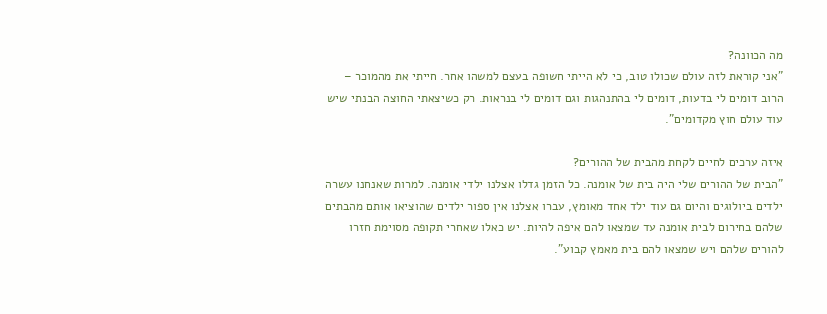מה הכוונה?
"אני קוראת לזה עולם שכולו טוב, כי לא הייתי חשופה בעצם למשהו אחר. חייתי את מהמוכר – הרוב דומים לי בדעות, דומים לי בהתנהגות וגם דומים לי בנראות. רק כשיצאתי החוצה הבנתי שיש עוד עולם חוץ מקדומים".

איזה ערכים לחיים לקחת מהבית של ההורים?
"הבית של ההורים שלי היה בית של אומנה. כל הזמן גדלו אצלנו ילדי אומנה. למרות שאנחנו עשרה ילדים ביולוגים והיום גם עוד ילד אחד מאומץ, עברו אצלנו אין ספור ילדים שהוציאו אותם מהבתים שלהם בחירום לבית אומנה עד שמצאו להם איפה להיות. יש כאלו שאחרי תקופה מסוימת חזרו להורים שלהם ויש שמצאו להם בית מאמץ קבוע".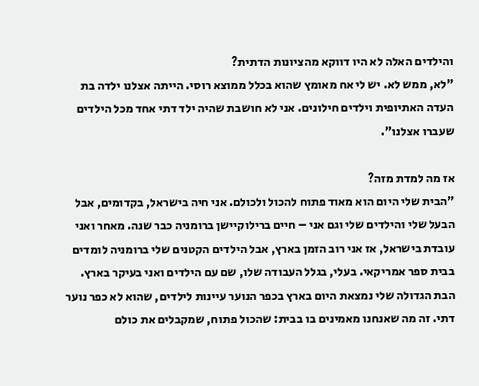והילדים האלה לא היו דווקא מהציונות הדתית?
"לא, ממש לא. יש לי אח מאומץ שהוא בכלל ממוצא רוסי. הייתה אצלנו ילדה בת העדה האתיופית וילדים חילונים. אני לא חושבת שהיה ילד דתי אחד מכל הילדים שעברו אצלנו".

אז מה למדת מזה?
"הבית שלי היום הוא מאוד פתוח להכול ולכולם. אני חיה בישראל, בקדומים, אבל הבעל שלי והילדים שלי וגם אני – חיים ברילוקיישן ברומניה כבר שנה. מאחר ואני עובדת בישראל, אז אני רוב הזמן בארץ, אבל הילדים הקטנים שלי ברומניה לומדים בבית ספר אמריקאי. בעלי, בגלל העבודה שלו, שם עם הילדים ואני בעיקר בארץ. הבת הגדולה שלי נמצאת היום בארץ בכפר הנוער עיינות לילדים, שהוא לא כפר נוער דתי. זה מה שאנחנו מאמינים בו בבית: שהכול פתוח, שמקבלים את כולם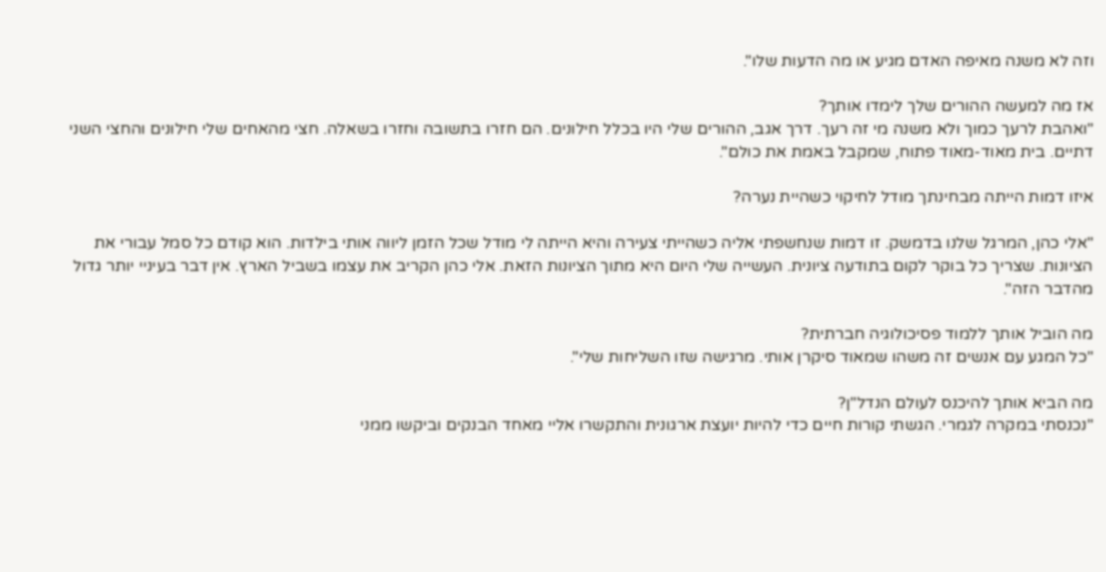וזה לא משנה מאיפה האדם מגיע או מה הדעות שלו".

אז מה למעשה ההורים שלך לימדו אותך?
"ואהבת לרעך כמוך ולא משנה מי זה רעך. דרך אגב, ההורים שלי היו בכלל חילונים. הם חזרו בתשובה וחזרו בשאלה. חצי מהאחים שלי חילונים והחצי השני דתיים. בית מאוד-מאוד פתוח, שמקבל באמת את כולם".

איזו דמות הייתה מבחינתך מודל לחיקוי כשהיית נערה?

"אלי כהן, המרגל שלנו בדמשק. זו דמות שנחשפתי אליה כשהייתי צעירה והיא הייתה לי מודל שכל הזמן ליווה אותי בילדות. הוא קודם כל סמל עבורי את הציונות. שצריך כל בוקר לקום בתודעה ציונית. העשייה שלי היום היא מתוך הציונות הזאת. אלי כהן הקריב את עצמו בשביל הארץ. אין דבר בעיניי יותר גדול מהדבר הזה".

מה הוביל אותך ללמוד פסיכולוגיה חברתית?
"כל המגע עם אנשים זה משהו שמאוד סיקרן אותי. מרגישה שזו השליחות שלי".

מה הביא אותך להיכנס לעולם הנדל"ן?
"נכנסתי במקרה לגמרי. הגשתי קורות חיים כדי להיות יועצת ארגונית והתקשרו אליי מאחד הבנקים וביקשו ממני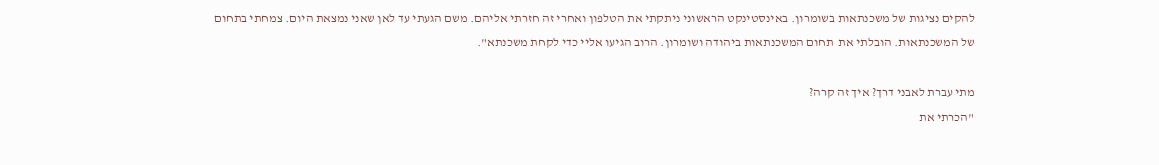להקים נציגות של משכנתאות בשומרון. באינסטינקט הראשוני ניתקתי את הטלפון ואחרי זה חזרתי אליהם. משם הגעתי עד לאן שאני נמצאת היום. צמחתי בתחום של המשכנתאות. הובלתי את  תחום המשכנתאות ביהודה ושומרון. הרוב הגיעו אליי כדי לקחת משכנתא".

מתי עברת לאבני דרך? איך זה קרה?
"הכרתי את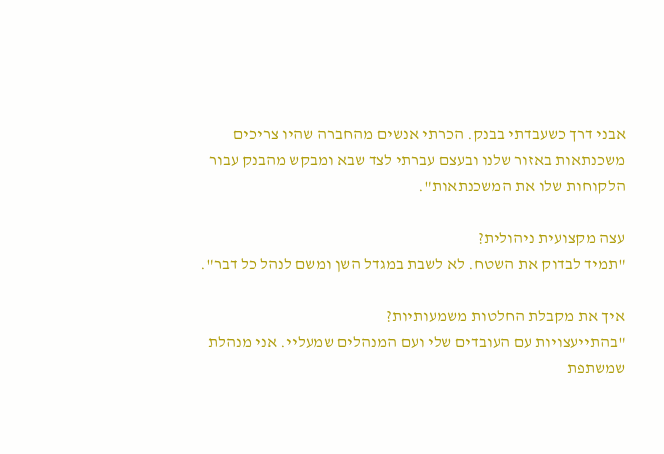אבני דרך כשעבדתי בבנק. הכרתי אנשים מהחברה שהיו צריכים משכנתאות באזור שלנו ובעצם עברתי לצד שבא ומבקש מהבנק עבור הלקוחות שלו את המשכנתאות".

עצה מקצועית ניהולית?
"תמיד לבדוק את השטח. לא לשבת במגדל השן ומשם לנהל כל דבר".

איך את מקבלת החלטות משמעותיות?
"בהתייעצויות עם העובדים שלי ועם המנהלים שמעליי. אני מנהלת שמשתפת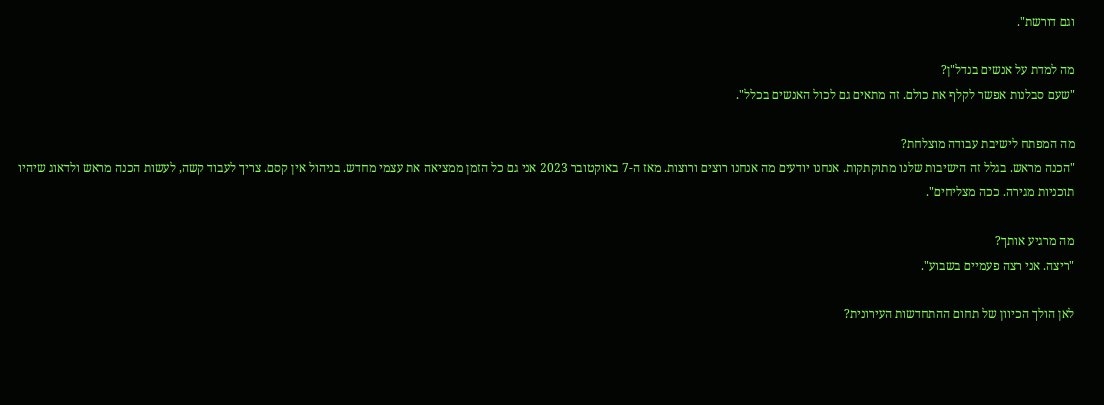וגם דורשת".

מה למדת על אנשים בנדל"ן?
"שעם סבלנות אפשר לקלף את כולם. זה מתאים גם לכול האנשים בכלל".

מה המפתח לישיבת עבודה מוצלחת?
"הכנה מראש. בגלל זה הישיבות שלנו מתוקתקות. אנחנו יודעים מה אנחנו רוצים ורוצות. מאז ה-7 באוקטובר 2023 אני גם כל הזמן ממציאה את עצמי מחדש. בניהול אין קסם. צריך לעבוד קשה, לעשות הכנה מראש ולדאוג שיהיו תוכניות מגירה. ככה מצליחים".

מה מרגיע אותך?
"ריצה. אני רצה פעמיים בשבוע".

לאן הולך הכיוון של תחום ההתחדשות העירונית?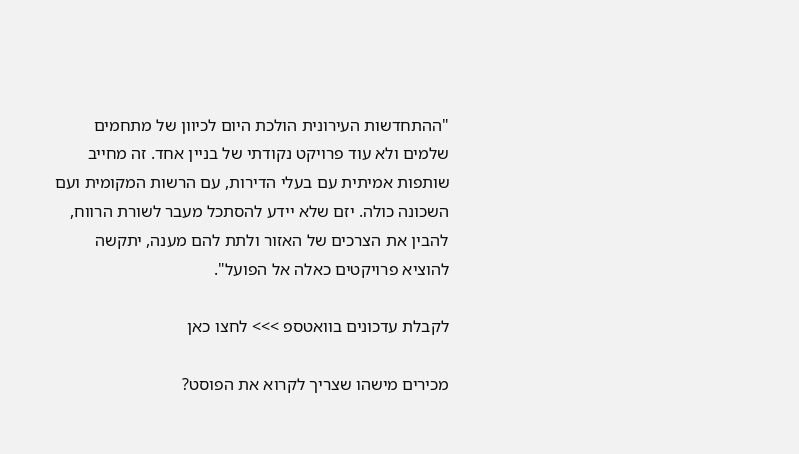"ההתחדשות העירונית הולכת היום לכיוון של מתחמים שלמים ולא עוד פרויקט נקודתי של בניין אחד. זה מחייב שותפות אמיתית עם בעלי הדירות, עם הרשות המקומית ועם השכונה כולה. יזם שלא יידע להסתכל מעבר לשורת הרווח, להבין את הצרכים של האזור ולתת להם מענה, יתקשה להוציא פרויקטים כאלה אל הפועל".

לקבלת עדכונים בוואטספ >>> לחצו כאן

מכירים מישהו שצריך לקרוא את הפוסט?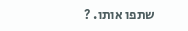שתפו אותו. ?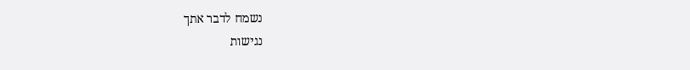נשמח לדבר אתך
נגישות